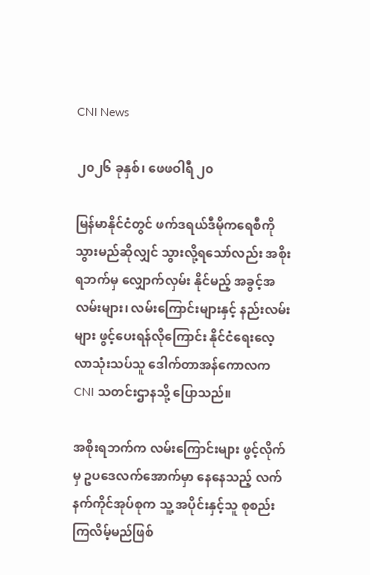CNI News

၂၀၂၆ ခုနှစ်၊ ဖေဖဝါရီ ၂၀

မြန်မာနိုင်ငံတွင် ဖက်ဒရယ်ဒီမိုကရေစီကို သွားမည်ဆိုလျှင် သွားလို့ရသော်လည်း အစိုးရဘက်မှ လျှောက်လှမ်း နိုင်မည့် အခွင့်အလမ်းများ၊ လမ်းကြောင်းများနှင့် နည်းလမ်းများ ဖွင့်ပေးရန်လိုကြောင်း နိုင်ငံရေးလေ့လာသုံးသပ်သူ ဒေါက်တာအန်ကောလက CNI သတင်းဌာနသို့ ပြောသည်။

အစိုးရဘက်က လမ်းကြောင်းများ ဖွင့်လိုက်မှ ဥပဒေလက်အောက်မှာ နေနေသည့် လက်နက်ကိုင်အုပ်စုက သူ့ အပိုင်းနှင့်သူ စုစည်းကြလိမ့်မည်ဖြစ်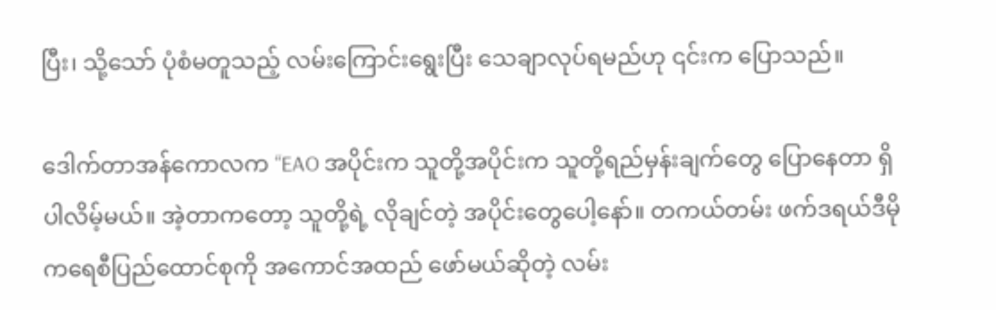ပြီး၊ သို့သော် ပုံစံမတူသည့် လမ်းကြောင်းရွေးပြီး သေချာလုပ်ရမည်ဟု ၎င်းက ပြောသည်။

ဒေါက်တာအန်ကောလက “EAO အပိုင်းက သူတို့အပိုင်းက သူတို့ရည်မှန်းချက်တွေ ပြောနေတာ ရှိပါလိမ့်မယ်။ အဲ့တာကတော့ သူတို့ရဲ့ လိုချင်တဲ့ အပိုင်းတွေပေါ့နော်။ တကယ်တမ်း ဖက်ဒရယ်ဒီမိုကရေစီပြည်ထောင်စုကို အကောင်အထည် ဖော်မယ်ဆိုတဲ့ လမ်း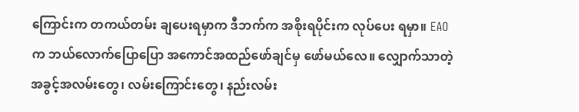ကြောင်းက တကယ်တမ်း ချပေးရမှာက ဒီဘက်က အစိုးရပိုင်းက လုပ်ပေး ရမှာ။ EAO က ဘယ်လောက်ပြောပြော အကောင်အထည်ဖော်ချင်မှ ဖော်မယ်လေ။ လျှောက်သာတဲ့ အခွင့်အလမ်းတွေ၊ လမ်းကြောင်းတွေ၊ နည်းလမ်း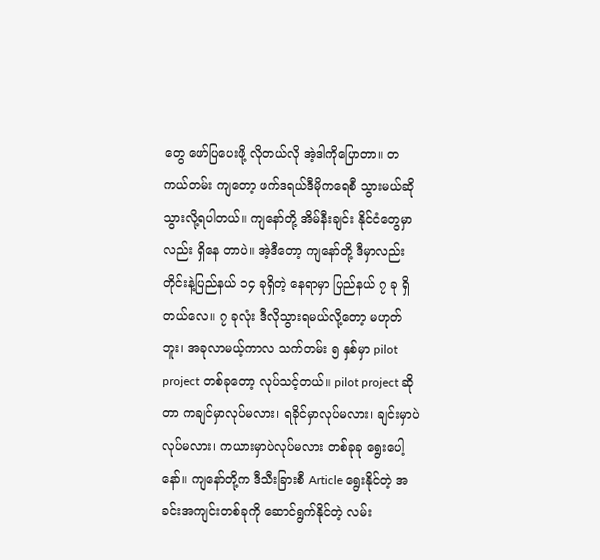တွေ ဖော်ပြပေးဖို့ လိုတယ်လို အဲ့ဒါကိုပြောတာ။ တကယ်တမ်း ကျတော့ ဖက်ဒရယ်ဒီမိုကရေစီ သွားမယ်ဆို သွားလို့ရပါတယ်။ ကျနော်တို့ အိမ်နီးချင်း နိုင်ငံတွေမှာလည်း ရှိနေ တာပဲ။ အဲ့ဒီတော့ ကျနော်တို့ ဒီမှာလည်း တိုင်းနဲ့ပြည်နယ် ၁၄ ခုရှိတဲ့ နေရာမှာ ပြည်နယ် ၇ ခု ရှိတယ်လေ။ ၇ ခုလုံး ဒီလိုသွားရမယ်လို့တော့ မဟုတ်ဘူး၊ အခုလာမယ့်ကာလ သက်တမ်း ၅ နှစ်မှာ pilot project တစ်ခုတော့ လုပ်သင့်တယ်။ pilot project ဆိုတာ ကချင်မှာလုပ်မလား၊ ရခိုင်မှာလုပ်မလား၊ ချင်းမှာပဲလုပ်မလား၊ ကယားမှာပဲလုပ်မလား တစ်ခုခု ရွေးပေါ့ နော်။ ကျနော်တို့က ဒီသီးခြားစီ Article ရွေးနိုင်တဲ့ အခင်းအကျင်းတစ်ခုကို ဆောင်ရွက်နိုင်တဲ့ လမ်း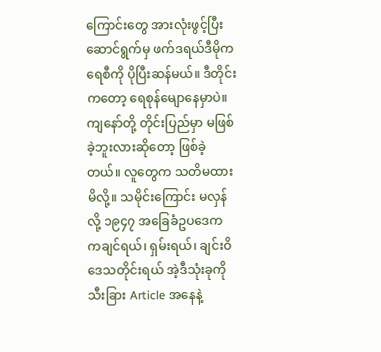ကြောင်းတွေ အားလုံးဖွင့်ပြီး ဆောင်ရွက်မှ ဖက်ဒရယ်ဒီမိုကရေစီကို ပိုပြီးဆန်မယ်။ ဒီတိုင်းကတော့ ရေစုန်မျောနေမှာပဲ။ ကျနော်တို့ တိုင်းပြည်မှာ မဖြစ်ခဲ့ဘူးလားဆိုတော့ ဖြစ်ခဲ့တယ်။ လူတွေက သတိမထားမိလို့။ သမိုင်းကြောင်း မလှန် လို့ ၁၉၄၇ အခြေခံဥပဒေက ကချင်ရယ်၊ ရှမ်းရယ်၊ ချင်းဝိဒေသတိုင်းရယ် အဲ့ဒီသုံးခုကို သီးခြား Article အနေနဲ့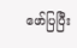ဖော်ပြပြီး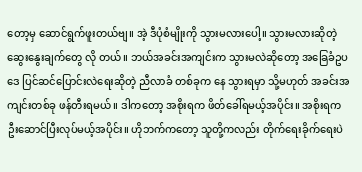တော့မှ ဆောင်ရွက်ဖူးတယ်ဗျ။ အဲ့ ဒီပုံစံမျိုးကို သွားမလားပေါ့။ သွားမလားဆိုတဲ့ ဆွေးနွေးချက်တွေ လို တယ်။ ဘယ်အခင်းအကျင်းက သွားမလဲဆိုတော့ အခြေခံဥပဒေ ပြင်ဆင်ပြောင်းလဲရေးဆိုတဲ့ ညီလာခံ တစ်ခုက နေ သွားရမှာ သို့မဟုတ် အခင်းအကျင်းတစ်ခု ဖန်တီးရမယ်။ ဒါကတော့ အစိုးရက ဖိတ်ခေါ်ရမယ့်အပိုင်း။ အစိုးရက ဦးဆောင်ပြီးလုပ်မယ့်အပိုင်း။ ဟိုဘက်ကတော့ သူတို့ကလည်း တိုက်ရေးခိုက်ရေးပဲ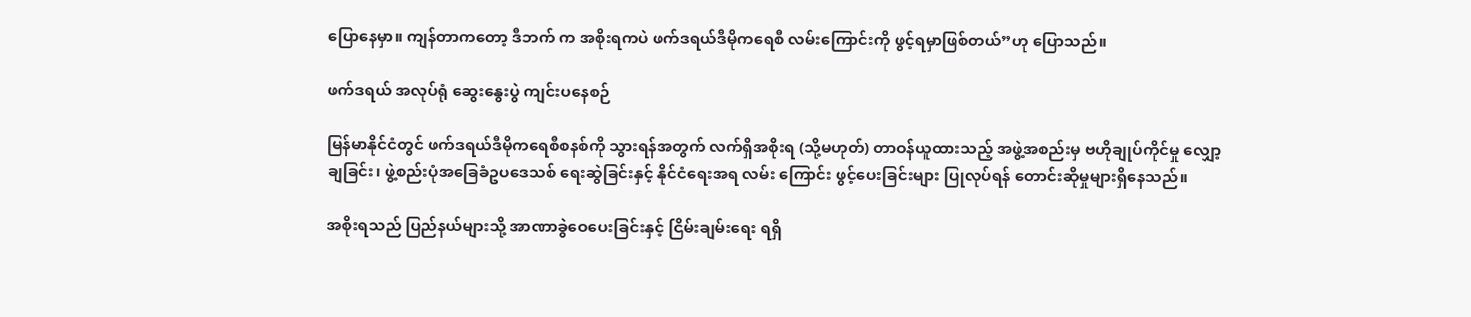ပြောနေမှာ။ ကျန်တာကတော့ ဒီဘက် က အစိုးရကပဲ ဖက်ဒရယ်ဒီမိုကရေစီ လမ်းကြောင်းကို ဖွင့်ရမှာဖြစ်တယ်”ဟု ပြောသည်။

ဖက်ဒရယ် အလုပ်ရုံ ဆွေးနွေးပွဲ ကျင်းပနေစဉ်

မြန်မာနိုင်ငံတွင် ဖက်ဒရယ်ဒီမိုကရေစီစနစ်ကို သွားရန်အတွက် လက်ရှိအစိုးရ (သို့မဟုတ်) တာဝန်ယူထားသည့် အဖွဲ့အစည်းမှ ဗဟိုချုပ်ကိုင်မှု လျှော့ချခြင်း၊ ဖွဲ့စည်းပုံအခြေခံဥပဒေသစ် ရေးဆွဲခြင်းနှင့် နိုင်ငံရေးအရ လမ်း ကြောင်း ဖွင့်ပေးခြင်းများ ပြုလုပ်ရန် တောင်းဆိုမှုများရှိနေသည်။

အစိုးရသည် ပြည်နယ်များသို့ အာဏာခွဲဝေပေးခြင်းနှင့် ငြိမ်းချမ်းရေး ရရှိ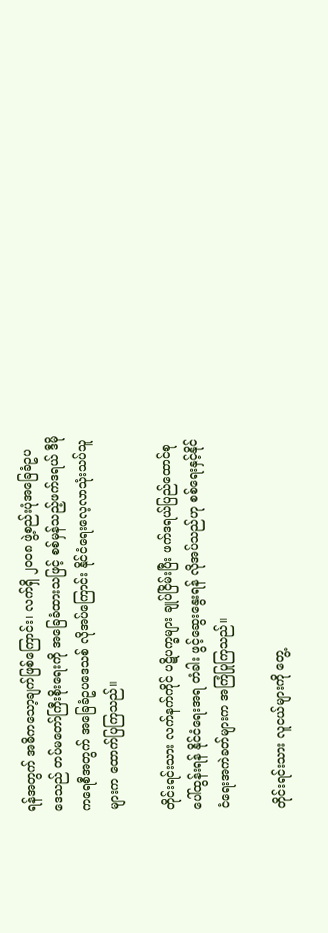ရန်အတွက် အဓိကသော့ချက်ဖြစ်ကြောင်း၊ လက်ရှိ ၂၀၀၈ ဖွဲ့စည်းပုံအခြေခံဥပဒေသည် တပ်မတော်ကြီးစိုးရေးကို အခြေခံထားသဖြင့် စစ်မှန်သည့်ဖက်ဒရယ် ဒီမိုကရေစီအတွက် အခြေခံဥပဒေသစ် လိုအပ်ကြောင်း နိုင်ငံရေးလေ့လာသုံးသပ်သူများက ထောက်ပြကြသည်။

တိုင်းရင်းသား လက်နက်ကိုင် ပဋိပက္ခများ ချုပ်ငြိမ်းပြီး ဖက်ဒရယ်ပြည်ထောင်စု ပေါ်ထွန်းရန် နိုင်ငံရေးအရ တံခါး ဖွင့်ဆွေးနွေးရန် လိုအပ်သည်ဟု စစ်ရေးနှင့်နိုင်ငံရေးအကဲခတ်များက အကြံပြုကြသည်။

တိုင်းရင်းသား လူငယ်များကို တွေ့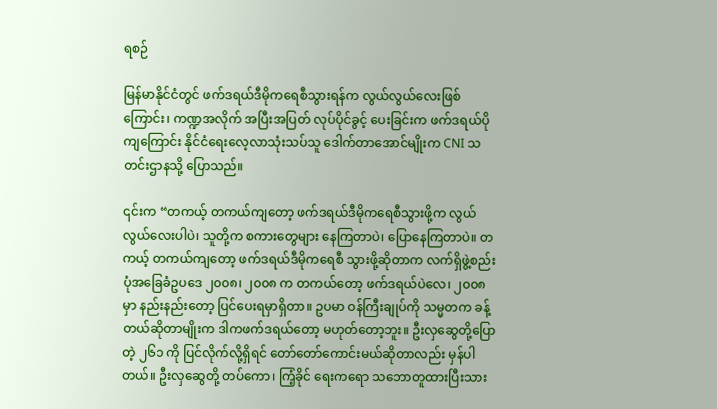ရစဉ်

မြန်မာနိုင်ငံတွင် ဖက်ဒရယ်ဒီမိုကရေစီသွားရန်က လွယ်လွယ်လေးဖြစ်ကြောင်း၊ ကဏ္ဍအလိုက် အပြီးအပြတ် လုပ်ပိုင်ခွင့် ပေးခြင်းက ဖက်ဒရယ်ပိုကျကြောင်း နိုင်ငံရေးလေ့လာသုံးသပ်သူ ဒေါက်တာအောင်မျိုးက CNI သတင်းဌာနသို့ ပြောသည်။

၎င်းက “တကယ့် တကယ်ကျတော့ ဖက်ဒရယ်ဒီမိုကရေစီသွားဖို့က လွယ်လွယ်လေးပါပဲ၊ သူတို့က စကားတွေများ နေကြတာပဲ၊ ပြောနေကြတာပဲ။ တကယ့် တကယ်ကျတော့ ဖက်ဒရယ်ဒီမိုကရေစီ သွားဖို့ဆိုတာက လက်ရှိဖွဲ့စည်း ပုံအခြေခံဥပဒေ ၂၀၀၈၊ ၂၀၀၈ က တကယ်တော့ ဖက်ဒရယ်ပဲလေ၊ ၂၀၀၈ မှာ နည်းနည်းတော့ ပြင်ပေးရမှာရှိတာ။ ဥပမာ ဝန်ကြီးချုပ်ကို သမ္မတက ခန့်တယ်ဆိုတာမျိုးက ဒါကဖက်ဒရယ်တော့ မဟုတ်တော့ဘူး။ ဦးလှဆွေတို့ပြော တဲ့ ၂၆၁ ကို ပြင်လိုက်လို့ရှိရင် တော်တော်ကောင်းမယ်ဆိုတာလည်း မှန်ပါတယ်။ ဦးလှဆွေတို့ တပ်ကော၊ ကြံ့ခိုင် ရေးကရော သဘောတူထားပြီးသား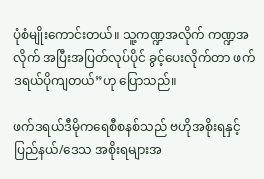ပုံစံမျိုးကောင်းတယ်။ သူ့ကဏ္ဍအလိုက် ကဏ္ဍအလိုက် အပြီးအပြတ်လုပ်ပိုင် ခွင့်ပေးလိုက်တာ ဖက်ဒရယ်ပိုကျတယ်”ဟု ပြောသည်။

ဖက်ဒရယ်ဒီမိုကရေစီစနစ်သည် ဗဟိုအစိုးရနှင့် ပြည်နယ်/ဒေသ အစိုးရများအ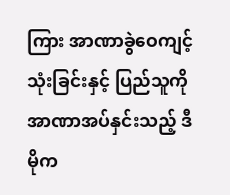ကြား အာဏာခွဲဝေကျင့်သုံးခြင်းနှင့် ပြည်သူကို အာဏာအပ်နှင်းသည့် ဒီမိုက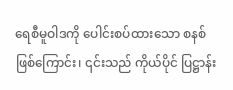ရေစီမူဝါဒကို ပေါင်းစပ်ထားသော စနစ်ဖြစ်ကြောင်း၊ ၎င်းသည် ကိုယ်ပိုင် ပြဋ္ဌာန်း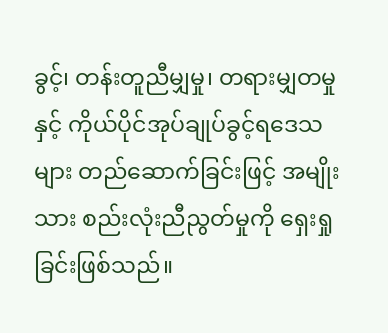ခွင့်၊ တန်းတူညီမျှမှု၊ တရားမျှတမှုနှင့် ကိုယ်ပိုင်အုပ်ချုပ်ခွင့်ရဒေသများ တည်ဆောက်ခြင်းဖြင့် အမျိုးသား စည်းလုံးညီညွတ်မှုကို ရှေးရှုခြင်းဖြစ်သည်။